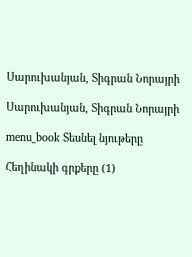Սարուխանյան, Տիգրան Նորայրի

Սարուխանյան, Տիգրան Նորայրի

menu_book Տեսնել նյութերը

Հեղինակի գրքերը (1)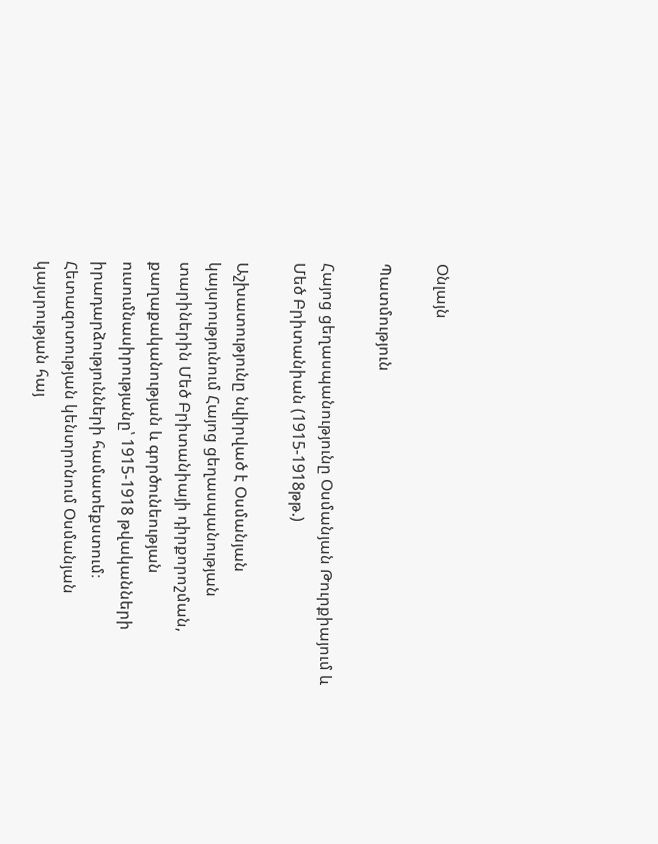Օնլայն

Պատմություն

Հայոց ցեղասպանությունը Օսմանյան Թուրքիայում և Մեծ Բրիտանիան (1915-1918թթ.)

Աշխատությունը նվիրված է Օսմանյան կայսրությունում Հայոց ցեղասպանության տարիներին Մեծ Բրիտանիայի դիրքորոշման, քաղաքականության և գործունեության ուսումնասիրությանը՝ 1915-1918 թվականների իրադարձությունների համատեքստում։ Հետազոտության կենտրոնում Օսմանյան կայսրության հայ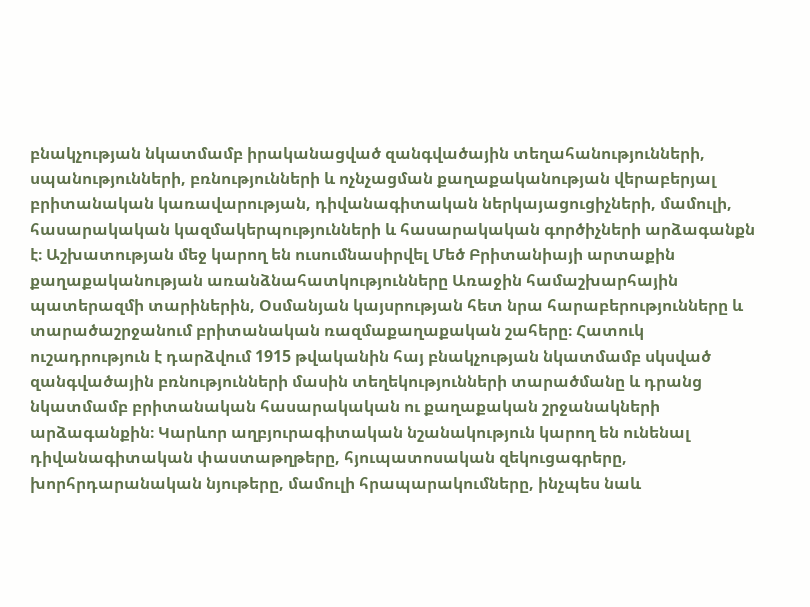բնակչության նկատմամբ իրականացված զանգվածային տեղահանությունների, սպանությունների, բռնությունների և ոչնչացման քաղաքականության վերաբերյալ բրիտանական կառավարության, դիվանագիտական ներկայացուցիչների, մամուլի, հասարակական կազմակերպությունների և հասարակական գործիչների արձագանքն է։ Աշխատության մեջ կարող են ուսումնասիրվել Մեծ Բրիտանիայի արտաքին քաղաքականության առանձնահատկությունները Առաջին համաշխարհային պատերազմի տարիներին, Օսմանյան կայսրության հետ նրա հարաբերությունները և տարածաշրջանում բրիտանական ռազմաքաղաքական շահերը։ Հատուկ ուշադրություն է դարձվում 1915 թվականին հայ բնակչության նկատմամբ սկսված զանգվածային բռնությունների մասին տեղեկությունների տարածմանը և դրանց նկատմամբ բրիտանական հասարակական ու քաղաքական շրջանակների արձագանքին։ Կարևոր աղբյուրագիտական նշանակություն կարող են ունենալ դիվանագիտական փաստաթղթերը, հյուպատոսական զեկուցագրերը, խորհրդարանական նյութերը, մամուլի հրապարակումները, ինչպես նաև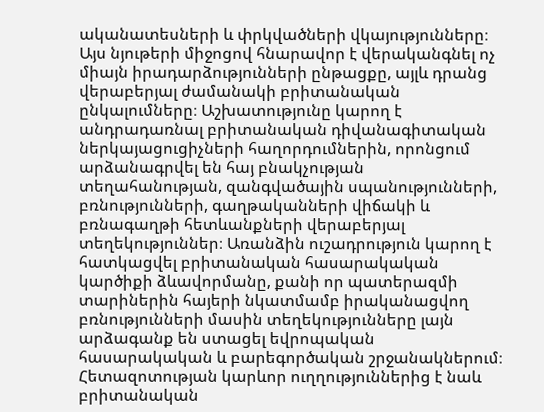ականատեսների և փրկվածների վկայությունները։ Այս նյութերի միջոցով հնարավոր է վերականգնել ոչ միայն իրադարձությունների ընթացքը, այլև դրանց վերաբերյալ ժամանակի բրիտանական ընկալումները։ Աշխատությունը կարող է անդրադառնալ բրիտանական դիվանագիտական ներկայացուցիչների հաղորդումներին, որոնցում արձանագրվել են հայ բնակչության տեղահանության, զանգվածային սպանությունների, բռնությունների, գաղթականների վիճակի և բռնագաղթի հետևանքների վերաբերյալ տեղեկություններ։ Առանձին ուշադրություն կարող է հատկացվել բրիտանական հասարակական կարծիքի ձևավորմանը, քանի որ պատերազմի տարիներին հայերի նկատմամբ իրականացվող բռնությունների մասին տեղեկությունները լայն արձագանք են ստացել եվրոպական հասարակական և բարեգործական շրջանակներում։ Հետազոտության կարևոր ուղղություններից է նաև բրիտանական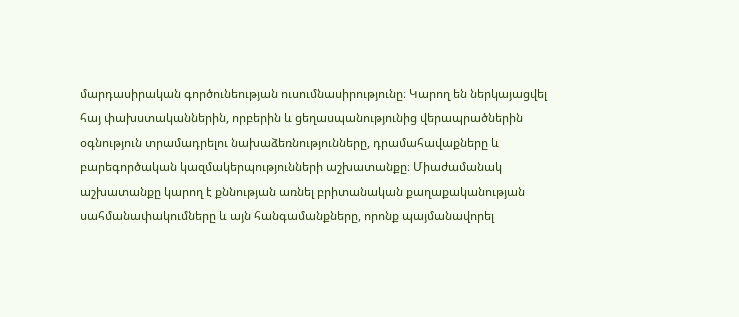մարդասիրական գործունեության ուսումնասիրությունը։ Կարող են ներկայացվել հայ փախստականներին, որբերին և ցեղասպանությունից վերապրածներին օգնություն տրամադրելու նախաձեռնությունները, դրամահավաքները և բարեգործական կազմակերպությունների աշխատանքը։ Միաժամանակ աշխատանքը կարող է քննության առնել բրիտանական քաղաքականության սահմանափակումները և այն հանգամանքները, որոնք պայմանավորել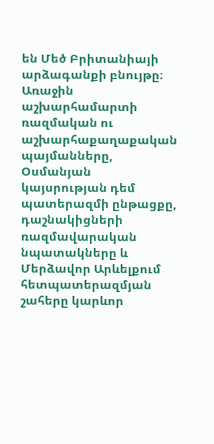են Մեծ Բրիտանիայի արձագանքի բնույթը։ Առաջին աշխարհամարտի ռազմական ու աշխարհաքաղաքական պայմանները, Օսմանյան կայսրության դեմ պատերազմի ընթացքը, դաշնակիցների ռազմավարական նպատակները և Մերձավոր Արևելքում հետպատերազմյան շահերը կարևոր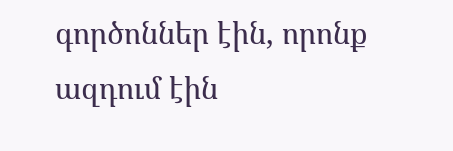գործոններ էին, որոնք ազդում էին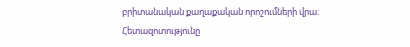բրիտանական քաղաքական որոշումների վրա։ Հետազոտությունը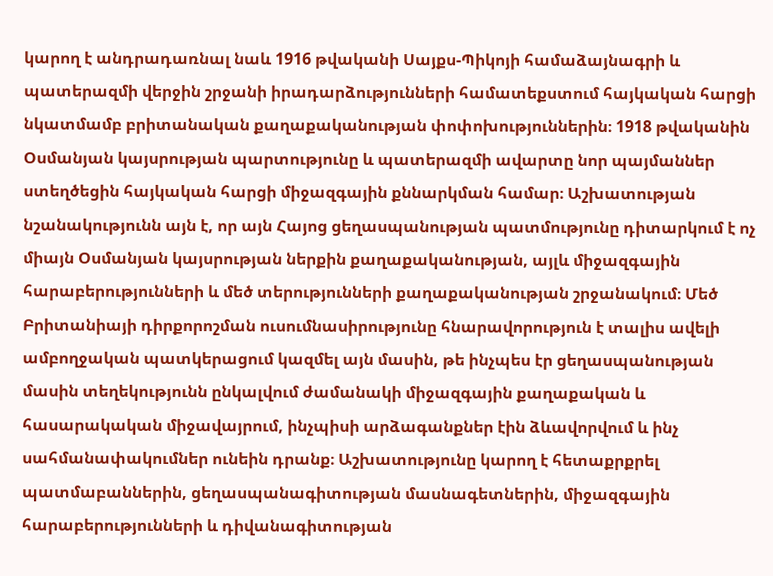կարող է անդրադառնալ նաև 1916 թվականի Սայքս-Պիկոյի համաձայնագրի և պատերազմի վերջին շրջանի իրադարձությունների համատեքստում հայկական հարցի նկատմամբ բրիտանական քաղաքականության փոփոխություններին։ 1918 թվականին Օսմանյան կայսրության պարտությունը և պատերազմի ավարտը նոր պայմաններ ստեղծեցին հայկական հարցի միջազգային քննարկման համար։ Աշխատության նշանակությունն այն է, որ այն Հայոց ցեղասպանության պատմությունը դիտարկում է ոչ միայն Օսմանյան կայսրության ներքին քաղաքականության, այլև միջազգային հարաբերությունների և մեծ տերությունների քաղաքականության շրջանակում։ Մեծ Բրիտանիայի դիրքորոշման ուսումնասիրությունը հնարավորություն է տալիս ավելի ամբողջական պատկերացում կազմել այն մասին, թե ինչպես էր ցեղասպանության մասին տեղեկությունն ընկալվում ժամանակի միջազգային քաղաքական և հասարակական միջավայրում, ինչպիսի արձագանքներ էին ձևավորվում և ինչ սահմանափակումներ ունեին դրանք։ Աշխատությունը կարող է հետաքրքրել պատմաբաններին, ցեղասպանագիտության մասնագետներին, միջազգային հարաբերությունների և դիվանագիտության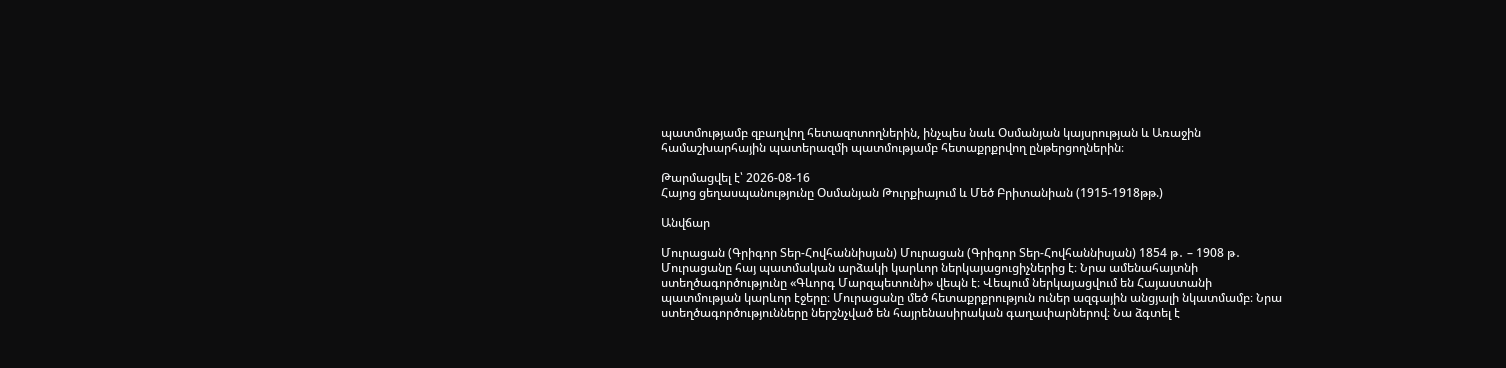պատմությամբ զբաղվող հետազոտողներին, ինչպես նաև Օսմանյան կայսրության և Առաջին համաշխարհային պատերազմի պատմությամբ հետաքրքրվող ընթերցողներին։

Թարմացվել է՝ 2026-08-16
Հայոց ցեղասպանությունը Օսմանյան Թուրքիայում և Մեծ Բրիտանիան (1915-1918թթ.)

Անվճար

Մուրացան (Գրիգոր Տեր-Հովհաննիսյան) Մուրացան (Գրիգոր Տեր-Հովհաննիսյան) 1854 թ․ – 1908 թ․ Մուրացանը հայ պատմական արձակի կարևոր ներկայացուցիչներից է։ Նրա ամենահայտնի ստեղծագործությունը «Գևորգ Մարզպետունի» վեպն է։ Վեպում ներկայացվում են Հայաստանի պատմության կարևոր էջերը։ Մուրացանը մեծ հետաքրքրություն ուներ ազգային անցյալի նկատմամբ։ Նրա ստեղծագործությունները ներշնչված են հայրենասիրական գաղափարներով։ Նա ձգտել է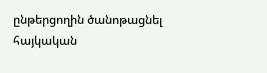ընթերցողին ծանոթացնել հայկական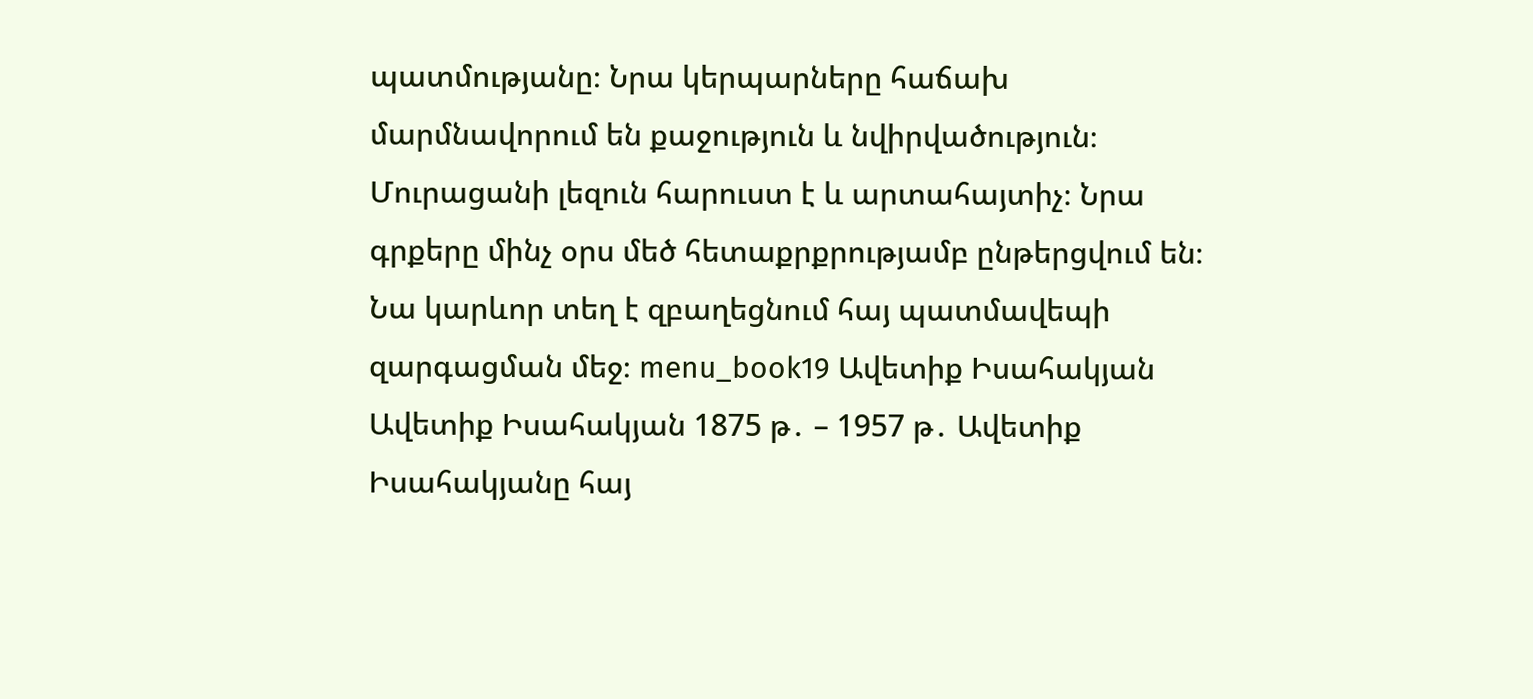պատմությանը։ Նրա կերպարները հաճախ մարմնավորում են քաջություն և նվիրվածություն։ Մուրացանի լեզուն հարուստ է և արտահայտիչ։ Նրա գրքերը մինչ օրս մեծ հետաքրքրությամբ ընթերցվում են։ Նա կարևոր տեղ է զբաղեցնում հայ պատմավեպի զարգացման մեջ։ menu_book19 Ավետիք Իսահակյան Ավետիք Իսահակյան 1875 թ․ – 1957 թ․ Ավետիք Իսահակյանը հայ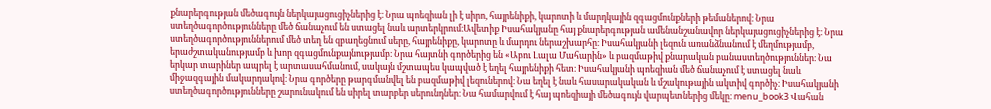քնարերգության մեծագույն ներկայացուցիչներից է։ Նրա պոեզիան լի է սիրո, հայրենիքի, կարոտի և մարդկային զգացմունքների թեմաներով։ Նրա ստեղծագործությունները մեծ ճանաչում են ստացել նաև արտերկրում։Ավետիք Իսահակյանը հայ քնարերգության ամենանշանավոր ներկայացուցիչներից է։ Նրա ստեղծագործություններում մեծ տեղ են զբաղեցնում սերը, հայրենիքը, կարոտը և մարդու ներաշխարհը։ Իսահակյանի լեզուն առանձնանում է մեղմությամբ, երաժշտականությամբ և խոր զգացմունքայնությամբ։ Նրա հայտնի գործերից են «Աբու Լալա Մահարին» և բազմաթիվ քնարական բանաստեղծություններ։ Նա երկար տարիներ ապրել է արտասահմանում, սակայն մշտապես կապված է եղել հայրենիքի հետ։ Իսահակյանի պոեզիան մեծ ճանաչում է ստացել նաև միջազգային մակարդակով։ Նրա գործերը թարգմանվել են բազմաթիվ լեզուներով։ Նա եղել է նաև հասարակական և մշակութային ակտիվ գործիչ։ Իսահակյանի ստեղծագործությունները շարունակում են սիրել տարբեր սերունդներ։ Նա համարվում է հայ պոեզիայի մեծագույն վարպետներից մեկը։ menu_book3 Վահան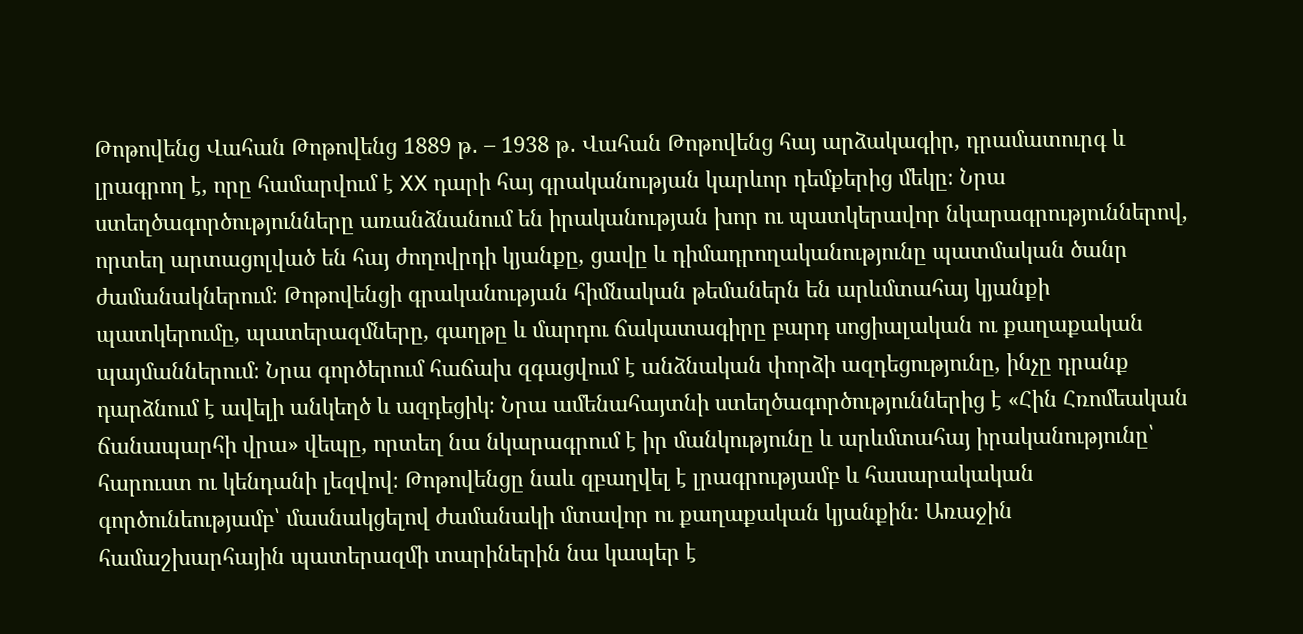Թոթովենց Վահան Թոթովենց 1889 թ․ – 1938 թ․ Վահան Թոթովենց հայ արձակագիր, դրամատուրգ և լրագրող է, որը համարվում է XX դարի հայ գրականության կարևոր դեմքերից մեկը։ Նրա ստեղծագործությունները առանձնանում են իրականության խոր ու պատկերավոր նկարագրություններով, որտեղ արտացոլված են հայ ժողովրդի կյանքը, ցավը և դիմադրողականությունը պատմական ծանր ժամանակներում։ Թոթովենցի գրականության հիմնական թեմաներն են արևմտահայ կյանքի պատկերումը, պատերազմները, գաղթը և մարդու ճակատագիրը բարդ սոցիալական ու քաղաքական պայմաններում։ Նրա գործերում հաճախ զգացվում է անձնական փորձի ազդեցությունը, ինչը դրանք դարձնում է ավելի անկեղծ և ազդեցիկ։ Նրա ամենահայտնի ստեղծագործություններից է «Հին Հռոմեական ճանապարհի վրա» վեպը, որտեղ նա նկարագրում է իր մանկությունը և արևմտահայ իրականությունը՝ հարուստ ու կենդանի լեզվով։ Թոթովենցը նաև զբաղվել է լրագրությամբ և հասարակական գործունեությամբ՝ մասնակցելով ժամանակի մտավոր ու քաղաքական կյանքին։ Առաջին համաշխարհային պատերազմի տարիներին նա կապեր է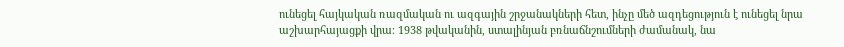ունեցել հայկական ռազմական ու ազգային շրջանակների հետ, ինչը մեծ ազդեցություն է ունեցել նրա աշխարհայացքի վրա։ 1938 թվականին, ստալինյան բռնաճնշումների ժամանակ, նա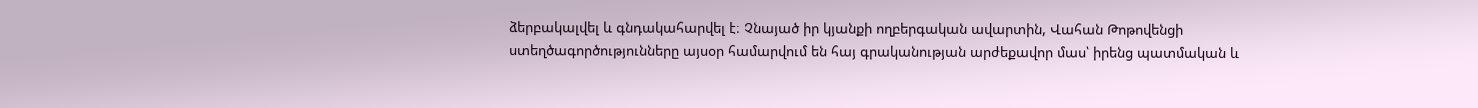ձերբակալվել և գնդակահարվել է։ Չնայած իր կյանքի ողբերգական ավարտին, Վահան Թոթովենցի ստեղծագործությունները այսօր համարվում են հայ գրականության արժեքավոր մաս՝ իրենց պատմական և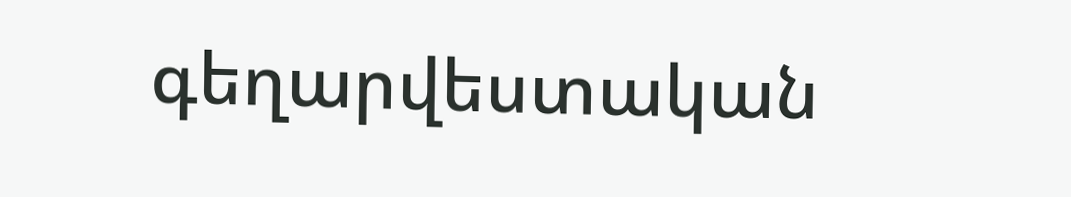գեղարվեստական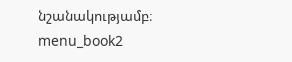նշանակությամբ։ menu_book2